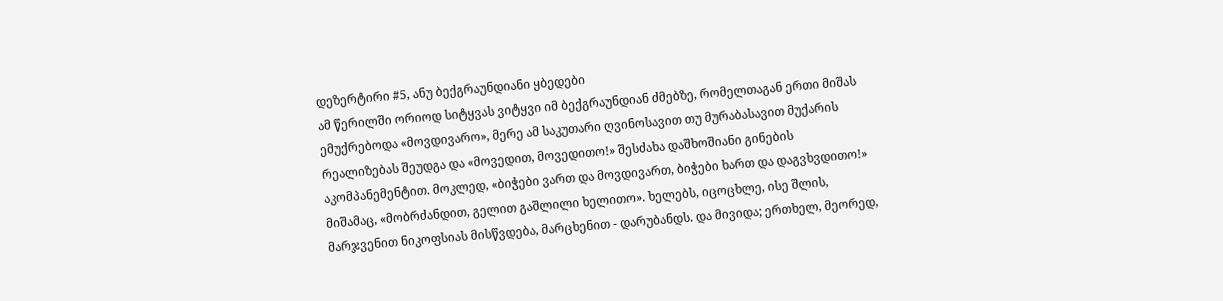დეზერტირი #5, ანუ ბექგრაუნდიანი ყბედები
ამ წერილში ორიოდ სიტყვას ვიტყვი იმ ბექგრაუნდიან ძმებზე, რომელთაგან ერთი მიშას ემუქრებოდა «მოვდივარო», მერე ამ საკუთარი ღვინოსავით თუ მურაბასავით მუქარის რეალიზებას შეუდგა და «მოვედით, მოვედითო!» შესძახა დაშხოშიანი გინების აკომპანემენტით. მოკლედ, «ბიჭები ვართ და მოვდივართ, ბიჭები ხართ და დაგვხვდითო!» მიშამაც, «მობრძანდით, გელით გაშლილი ხელითო». ხელებს, იცოცხლე, ისე შლის, მარჯვენით ნიკოფსიას მისწვდება, მარცხენით - დარუბანდს. და მივიდა; ერთხელ, მეორედ,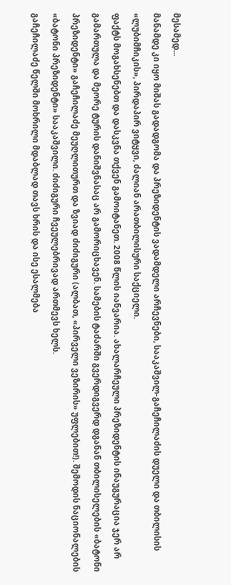მესამედ...
მანამდე კი იყო მიშას გადადგომა და პრეზიდენტის ვადამდელი არჩევნები, სააკაშვილ-გაჩეჩილაძის დუელი და თბილისის «ლუბიმჩიკის», პირდაპირ ვიტყვი, ძალიან არათბილისური საქციელი.
ფაქტს მოგახსენებთ და დასკვნა თქვენ გამოიტანეთ. 2008 წლის იანვარია. ახალარჩეული პრეზიდენტის ინაუგურაცია ჯერ არ გამართულა და მეორე ტურის დანიშვნასაც არ გამორიცხავენ. სამების ტაძარში გვერდიგვერდ დგანან თბილისელების «ბატონი პრეზიდენტი» გაჩეჩილაძე მეუღლითურთ და ზვიად ძიძიგური (ალბათ, «პირველი ვეზირის» უფლებით!). შემოდის ნაციონალების «ბატონი პრეზიდენტი» სააკაშვილი. ძიძიგური ჩვეულებრივად ართმევს ხელს.
გაჩეჩილაძე წელში მოხრილი მდაბლად თავს ხრის და ისე ესალმება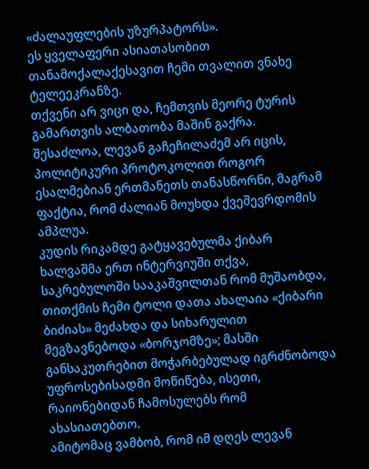«ძალაუფლების უზურპატორს».
ეს ყველაფერი ასიათასობით თანამოქალაქესავით ჩემი თვალით ვნახე ტელეეკრანზე.
თქვენი არ ვიცი და, ჩემთვის მეორე ტურის გამართვის ალბათობა მაშინ გაქრა.
შესაძლოა, ლევან გაჩეჩილაძემ არ იცის, პოლიტიკური პროტოკოლით როგორ ესალმებიან ერთმანეთს თანასწორნი, მაგრამ ფაქტია, რომ ძალიან მოუხდა ქვეშევრდომის ამპლუა.
კუდის რიკამდე გატყავებულმა ქიბარ ხალვაშმა ერთ ინტერვიუში თქვა, საკრებულოში სააკაშვილთან რომ მუშაობდა, თითქმის ჩემი ტოლი დათა ახალაია «ქიბარი ბიძიას» მეძახდა და სიხარულით მეგზავნებოდა «ბორჯომზე»; მასში განსაკუთრებით მოჭარბებულად იგრძნობოდა უფროსებისადმი მოწიწება, ისეთი, რაიონებიდან ჩამოსულებს რომ ახასიათებთო.
ამიტომაც ვამბობ, რომ იმ დღეს ლევან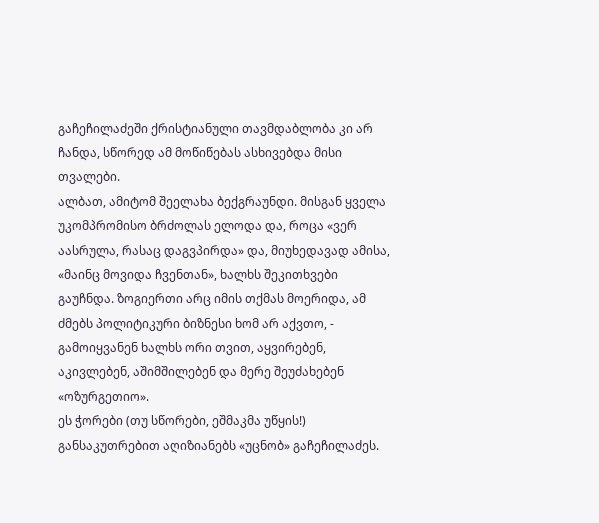გაჩეჩილაძეში ქრისტიანული თავმდაბლობა კი არ ჩანდა, სწორედ ამ მოწიწებას ასხივებდა მისი თვალები.
ალბათ, ამიტომ შეელახა ბექგრაუნდი. მისგან ყველა უკომპრომისო ბრძოლას ელოდა და, როცა «ვერ აასრულა, რასაც დაგვპირდა» და, მიუხედავად ამისა, «მაინც მოვიდა ჩვენთან», ხალხს შეკითხვები გაუჩნდა. ზოგიერთი არც იმის თქმას მოერიდა, ამ ძმებს პოლიტიკური ბიზნესი ხომ არ აქვთო, - გამოიყვანენ ხალხს ორი თვით, აყვირებენ, აკივლებენ, აშიმშილებენ და მერე შეუძახებენ «ოზურგეთიო».
ეს ჭორები (თუ სწორები, ეშმაკმა უწყის!) განსაკუთრებით აღიზიანებს «უცნობ» გაჩეჩილაძეს.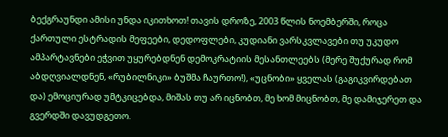ბექგრაუნდი ამისი უნდა იკითხოთ! თავის დროზე, 2003 წლის ნოემბერში, როცა ქართული ესტრადის მეფეები, დედოფლები, კუდიანი ვარსკვლავები თუ უკუდო ამპარტავნები ეჭვით უყურებდნენ დემოკრატიის მესანთლეებს (მერე შუქურად რომ აბდღვიალდნენ, «რუბილნიკი» ბუშმა ჩაურთო!), «უცნობი» ყველას (გაგიკვირდებათ და) ემოციურად უმტკიცებდა, მიშას თუ არ იცნობთ, მე ხომ მიცნობთ, მე დამიჯერეთ და გვერდში დავუდგეთო.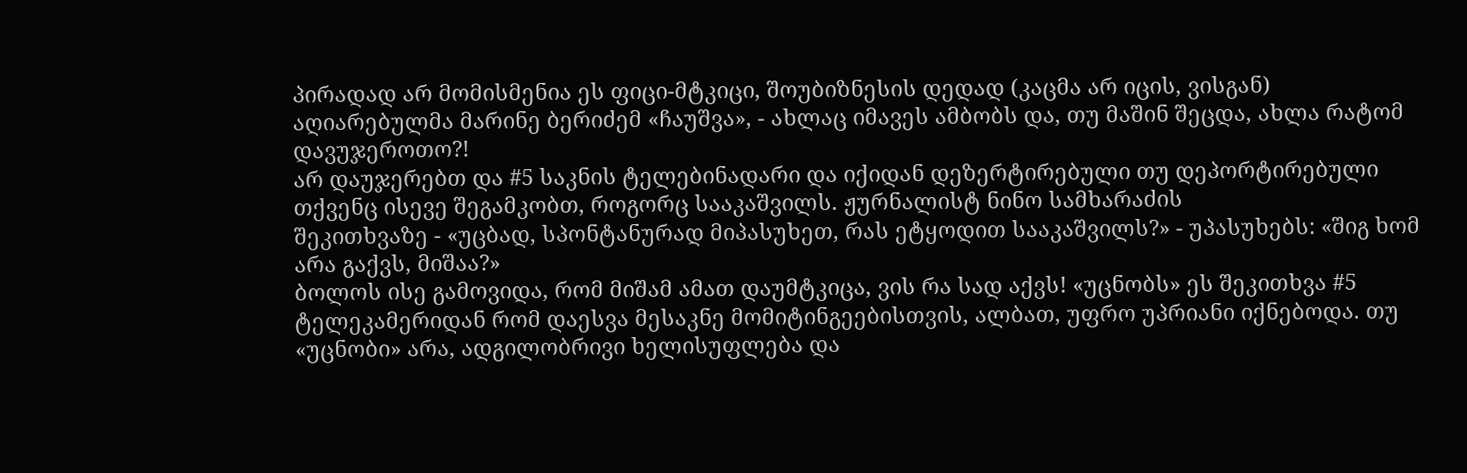პირადად არ მომისმენია ეს ფიცი-მტკიცი, შოუბიზნესის დედად (კაცმა არ იცის, ვისგან) აღიარებულმა მარინე ბერიძემ «ჩაუშვა», - ახლაც იმავეს ამბობს და, თუ მაშინ შეცდა, ახლა რატომ დავუჯეროთო?!
არ დაუჯერებთ და #5 საკნის ტელებინადარი და იქიდან დეზერტირებული თუ დეპორტირებული თქვენც ისევე შეგამკობთ, როგორც სააკაშვილს. ჟურნალისტ ნინო სამხარაძის
შეკითხვაზე - «უცბად, სპონტანურად მიპასუხეთ, რას ეტყოდით სააკაშვილს?» - უპასუხებს: «შიგ ხომ არა გაქვს, მიშაა?»
ბოლოს ისე გამოვიდა, რომ მიშამ ამათ დაუმტკიცა, ვის რა სად აქვს! «უცნობს» ეს შეკითხვა #5 ტელეკამერიდან რომ დაესვა მესაკნე მომიტინგეებისთვის, ალბათ, უფრო უპრიანი იქნებოდა. თუ «უცნობი» არა, ადგილობრივი ხელისუფლება და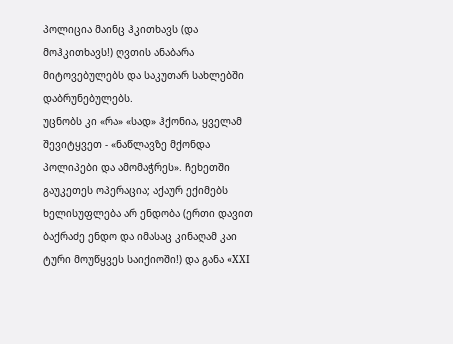პოლიცია მაინც ჰკითხავს (და მოჰკითხავს!) ღვთის ანაბარა მიტოვებულებს და საკუთარ სახლებში დაბრუნებულებს.
უცნობს კი «რა» «სად» ჰქონია, ყველამ შევიტყვეთ - «ნაწლავზე მქონდა პოლიპები და ამომაჭრეს». ჩეხეთში გაუკეთეს ოპერაცია; აქაურ ექიმებს ხელისუფლება არ ენდობა (ერთი დავით ბაქრაძე ენდო და იმასაც კინაღამ კაი ტური მოუწყვეს საიქიოში!) და განა «XXI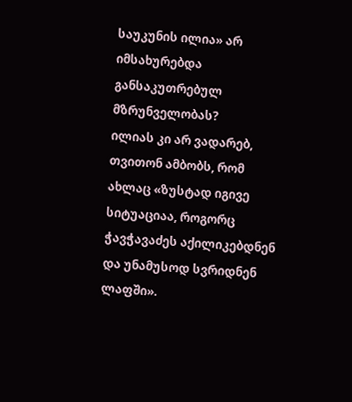საუკუნის ილია» არ იმსახურებდა განსაკუთრებულ მზრუნველობას?
ილიას კი არ ვადარებ, თვითონ ამბობს, რომ ახლაც «ზუსტად იგივე სიტუაციაა, როგორც ჭავჭავაძეს აქილიკებდნენ და უნამუსოდ სვრიდნენ ლაფში».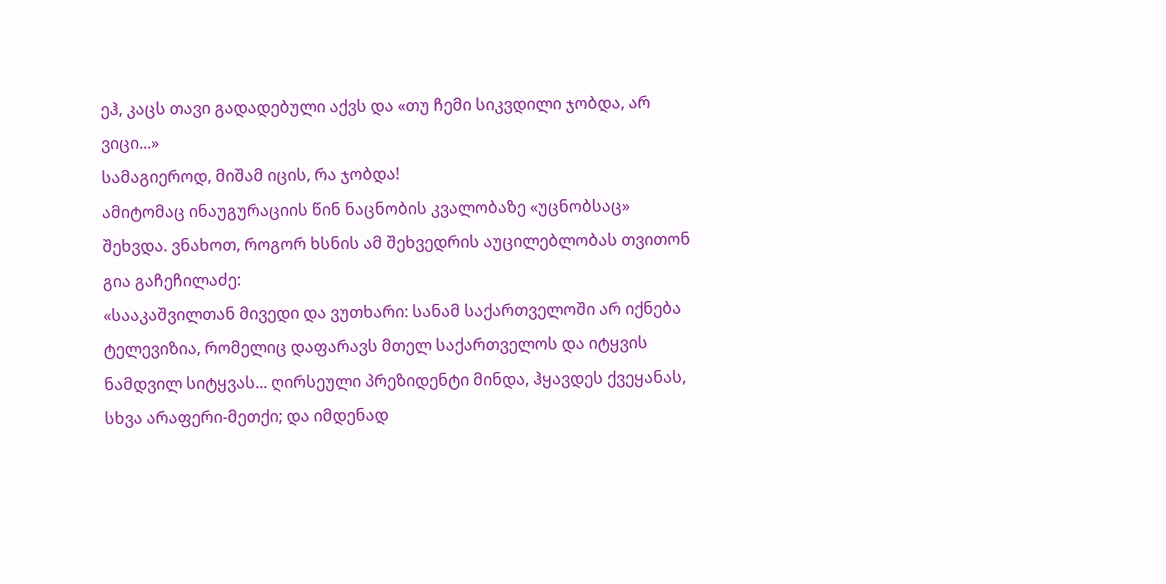ეჰ, კაცს თავი გადადებული აქვს და «თუ ჩემი სიკვდილი ჯობდა, არ ვიცი...»
სამაგიეროდ, მიშამ იცის, რა ჯობდა!
ამიტომაც ინაუგურაციის წინ ნაცნობის კვალობაზე «უცნობსაც» შეხვდა. ვნახოთ, როგორ ხსნის ამ შეხვედრის აუცილებლობას თვითონ გია გაჩეჩილაძე:
«სააკაშვილთან მივედი და ვუთხარი: სანამ საქართველოში არ იქნება ტელევიზია, რომელიც დაფარავს მთელ საქართველოს და იტყვის ნამდვილ სიტყვას... ღირსეული პრეზიდენტი მინდა, ჰყავდეს ქვეყანას, სხვა არაფერი-მეთქი; და იმდენად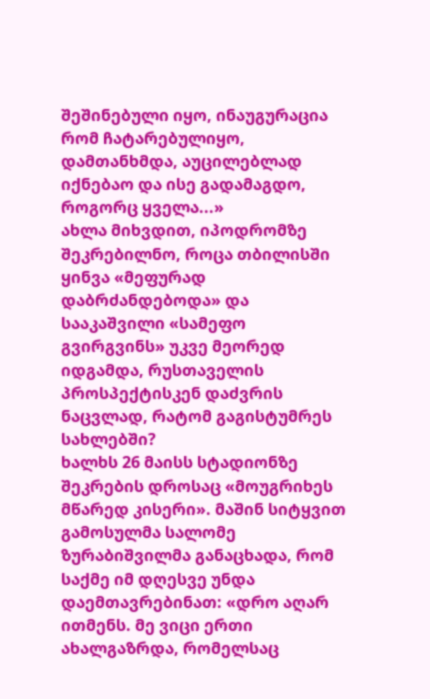შეშინებული იყო, ინაუგურაცია რომ ჩატარებულიყო, დამთანხმდა, აუცილებლად იქნებაო და ისე გადამაგდო, როგორც ყველა...»
ახლა მიხვდით, იპოდრომზე შეკრებილნო, როცა თბილისში ყინვა «მეფურად დაბრძანდებოდა» და სააკაშვილი «სამეფო გვირგვინს» უკვე მეორედ იდგამდა, რუსთაველის პროსპექტისკენ დაძვრის ნაცვლად, რატომ გაგისტუმრეს სახლებში?
ხალხს 26 მაისს სტადიონზე შეკრების დროსაც «მოუგრიხეს მწარედ კისერი». მაშინ სიტყვით გამოსულმა სალომე ზურაბიშვილმა განაცხადა, რომ საქმე იმ დღესვე უნდა დაემთავრებინათ: «დრო აღარ ითმენს. მე ვიცი ერთი ახალგაზრდა, რომელსაც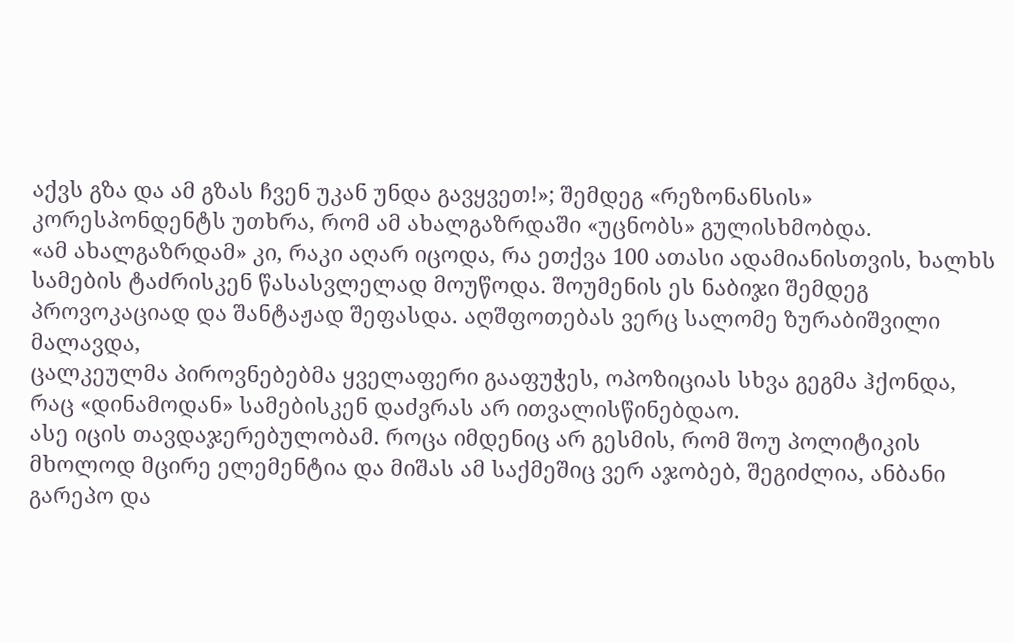აქვს გზა და ამ გზას ჩვენ უკან უნდა გავყვეთ!»; შემდეგ «რეზონანსის» კორესპონდენტს უთხრა, რომ ამ ახალგაზრდაში «უცნობს» გულისხმობდა.
«ამ ახალგაზრდამ» კი, რაკი აღარ იცოდა, რა ეთქვა 100 ათასი ადამიანისთვის, ხალხს სამების ტაძრისკენ წასასვლელად მოუწოდა. შოუმენის ეს ნაბიჯი შემდეგ პროვოკაციად და შანტაჟად შეფასდა. აღშფოთებას ვერც სალომე ზურაბიშვილი მალავდა,
ცალკეულმა პიროვნებებმა ყველაფერი გააფუჭეს, ოპოზიციას სხვა გეგმა ჰქონდა, რაც «დინამოდან» სამებისკენ დაძვრას არ ითვალისწინებდაო.
ასე იცის თავდაჯერებულობამ. როცა იმდენიც არ გესმის, რომ შოუ პოლიტიკის მხოლოდ მცირე ელემენტია და მიშას ამ საქმეშიც ვერ აჯობებ, შეგიძლია, ანბანი გარეპო და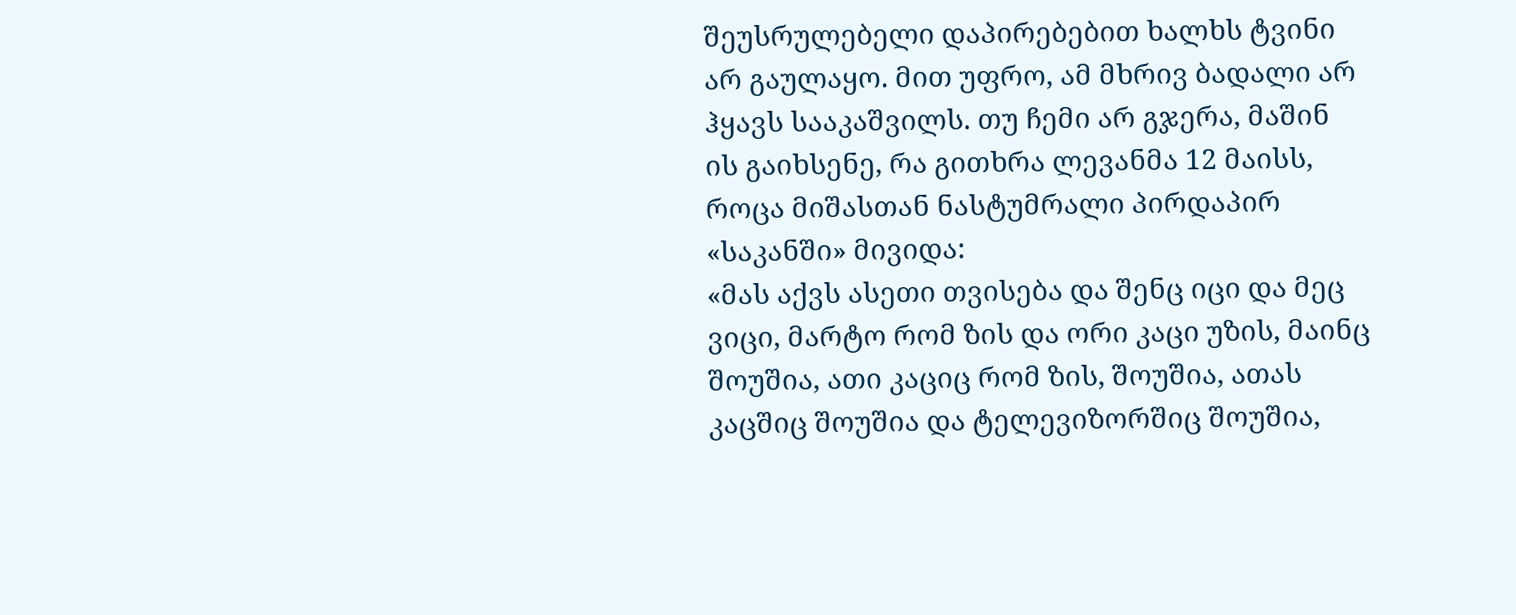შეუსრულებელი დაპირებებით ხალხს ტვინი არ გაულაყო. მით უფრო, ამ მხრივ ბადალი არ ჰყავს სააკაშვილს. თუ ჩემი არ გჯერა, მაშინ ის გაიხსენე, რა გითხრა ლევანმა 12 მაისს, როცა მიშასთან ნასტუმრალი პირდაპირ «საკანში» მივიდა:
«მას აქვს ასეთი თვისება და შენც იცი და მეც ვიცი, მარტო რომ ზის და ორი კაცი უზის, მაინც შოუშია, ათი კაციც რომ ზის, შოუშია, ათას კაცშიც შოუშია და ტელევიზორშიც შოუშია,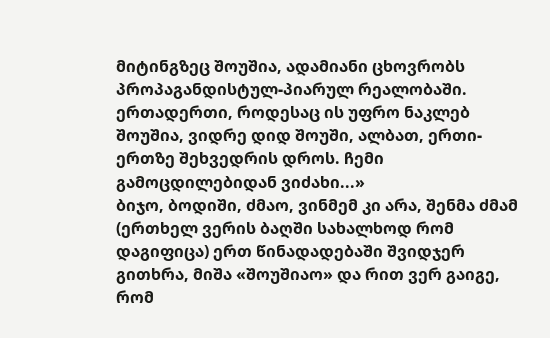მიტინგზეც შოუშია, ადამიანი ცხოვრობს პროპაგანდისტულ-პიარულ რეალობაში. ერთადერთი, როდესაც ის უფრო ნაკლებ შოუშია, ვიდრე დიდ შოუში, ალბათ, ერთი-ერთზე შეხვედრის დროს. ჩემი გამოცდილებიდან ვიძახი...»
ბიჯო, ბოდიში, ძმაო, ვინმემ კი არა, შენმა ძმამ (ერთხელ ვერის ბაღში სახალხოდ რომ დაგიფიცა) ერთ წინადადებაში შვიდჯერ გითხრა, მიშა «შოუშიაო» და რით ვერ გაიგე, რომ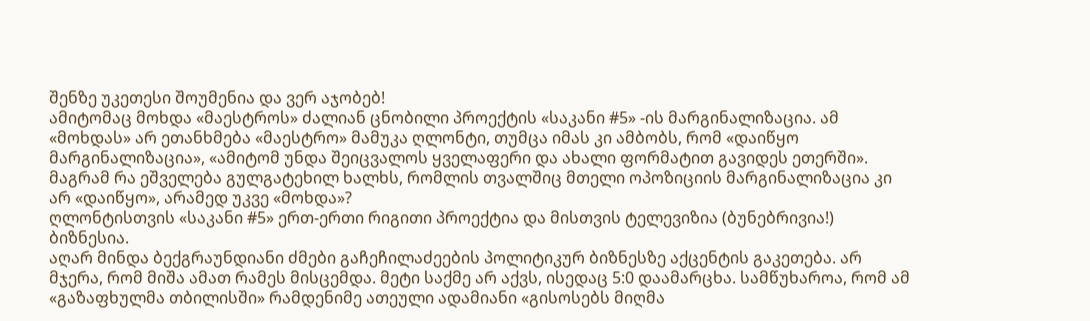შენზე უკეთესი შოუმენია და ვერ აჯობებ!
ამიტომაც მოხდა «მაესტროს» ძალიან ცნობილი პროექტის «საკანი #5» -ის მარგინალიზაცია. ამ «მოხდას» არ ეთანხმება «მაესტრო» მამუკა ღლონტი, თუმცა იმას კი ამბობს, რომ «დაიწყო მარგინალიზაცია», «ამიტომ უნდა შეიცვალოს ყველაფერი და ახალი ფორმატით გავიდეს ეთერში». მაგრამ რა ეშველება გულგატეხილ ხალხს, რომლის თვალშიც მთელი ოპოზიციის მარგინალიზაცია კი არ «დაიწყო», არამედ უკვე «მოხდა»?
ღლონტისთვის «საკანი #5» ერთ-ერთი რიგითი პროექტია და მისთვის ტელევიზია (ბუნებრივია!) ბიზნესია.
აღარ მინდა ბექგრაუნდიანი ძმები გაჩეჩილაძეების პოლიტიკურ ბიზნესზე აქცენტის გაკეთება. არ მჯერა, რომ მიშა ამათ რამეს მისცემდა. მეტი საქმე არ აქვს, ისედაც 5:0 დაამარცხა. სამწუხაროა, რომ ამ «გაზაფხულმა თბილისში» რამდენიმე ათეული ადამიანი «გისოსებს მიღმა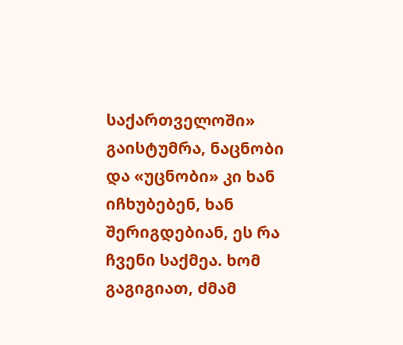საქართველოში» გაისტუმრა, ნაცნობი და «უცნობი» კი ხან იჩხუბებენ, ხან შერიგდებიან, ეს რა ჩვენი საქმეა. ხომ გაგიგიათ, ძმამ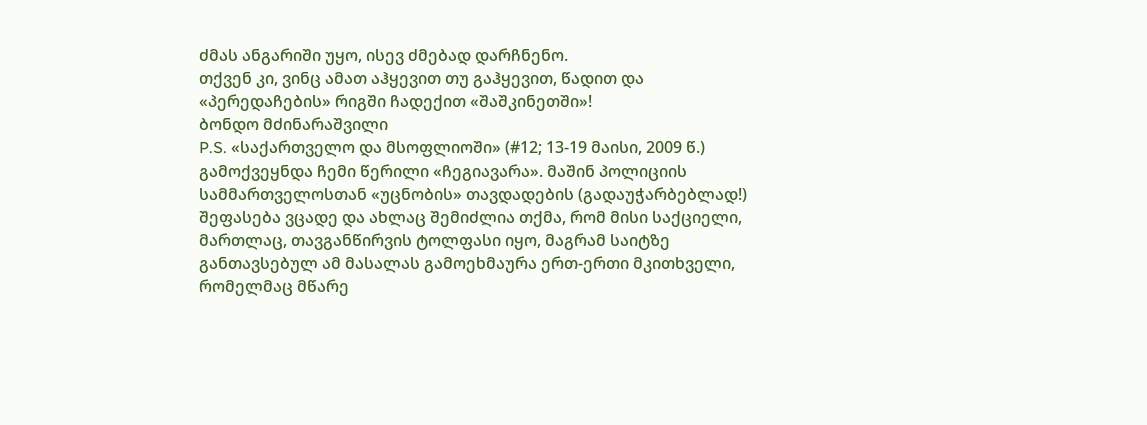ძმას ანგარიში უყო, ისევ ძმებად დარჩნენო.
თქვენ კი, ვინც ამათ აჰყევით თუ გაჰყევით, წადით და «პერედაჩების» რიგში ჩადექით «შაშკინეთში»!
ბონდო მძინარაშვილი
P.S. «საქართველო და მსოფლიოში» (#12; 13-19 მაისი, 2009 წ.) გამოქვეყნდა ჩემი წერილი «ჩეგიავარა». მაშინ პოლიციის სამმართველოსთან «უცნობის» თავდადების (გადაუჭარბებლად!) შეფასება ვცადე და ახლაც შემიძლია თქმა, რომ მისი საქციელი, მართლაც, თავგანწირვის ტოლფასი იყო, მაგრამ საიტზე განთავსებულ ამ მასალას გამოეხმაურა ერთ-ერთი მკითხველი, რომელმაც მწარე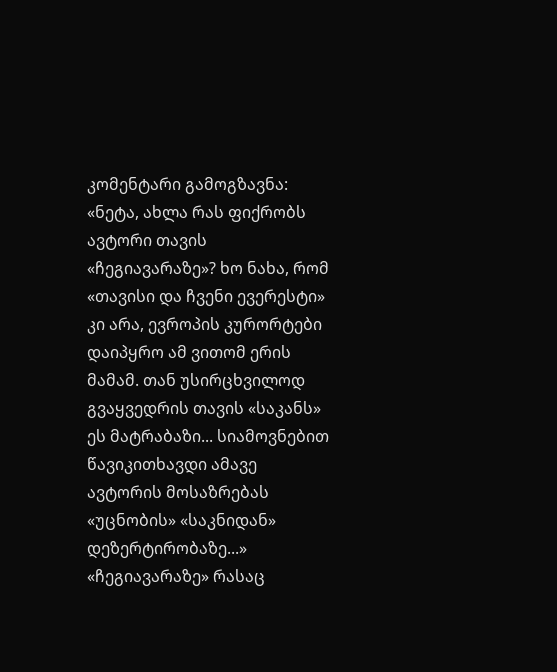კომენტარი გამოგზავნა: «ნეტა, ახლა რას ფიქრობს ავტორი თავის «ჩეგიავარაზე»? ხო ნახა, რომ «თავისი და ჩვენი ევერესტი» კი არა, ევროპის კურორტები დაიპყრო ამ ვითომ ერის მამამ. თან უსირცხვილოდ გვაყვედრის თავის «საკანს» ეს მატრაბაზი... სიამოვნებით წავიკითხავდი ამავე ავტორის მოსაზრებას «უცნობის» «საკნიდან» დეზერტირობაზე...»
«ჩეგიავარაზე» რასაც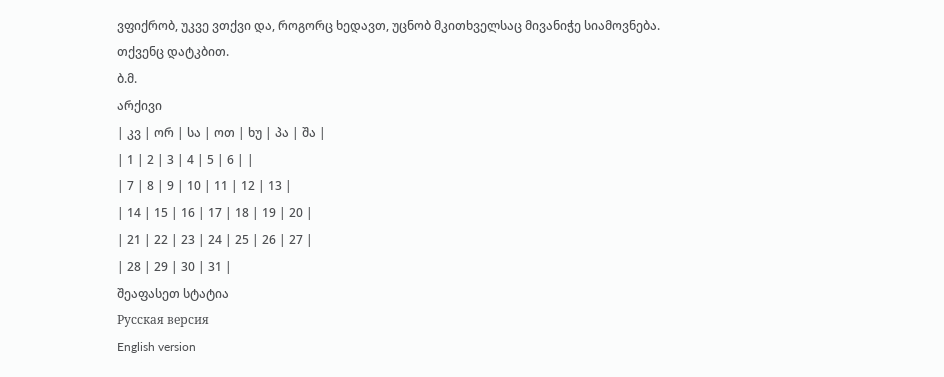ვფიქრობ, უკვე ვთქვი და, როგორც ხედავთ, უცნობ მკითხველსაც მივანიჭე სიამოვნება.
თქვენც დატკბით.
ბ.მ.
არქივი
| კვ | ორ | სა | ოთ | ხუ | პა | შა |
| 1 | 2 | 3 | 4 | 5 | 6 | |
| 7 | 8 | 9 | 10 | 11 | 12 | 13 |
| 14 | 15 | 16 | 17 | 18 | 19 | 20 |
| 21 | 22 | 23 | 24 | 25 | 26 | 27 |
| 28 | 29 | 30 | 31 |
შეაფასეთ სტატია
Русская версия
English version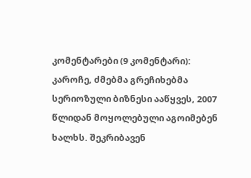კომენტარები (9 კომენტარი):
კაროჩე, ძმებმა გრეჩიხებმა სერიოზული ბიზნესი ააწყვეს, 2007 წლიდან მოყოლებული აგოიმებენ ხალხს. შეკრიბავენ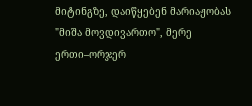მიტინგზე, დაიწყებენ მარიაჟობას "მიშა მოვდივართო", მერე ერთი–ორჯერ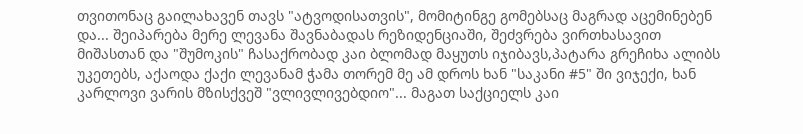თვითონაც გაილახავენ თავს "ატვოდისათვის", მომიტინგე გომებსაც მაგრად აცემინებენ და... შეიპარება მერე ლევანა შავნაბადას რეზიდენციაში, შეძვრება ვირთხასავით მიშასთან და "შუმოკის" ჩასაქრობად კაი ბლომად მაყუთს იჯიბავს,პატარა გრეჩიხა ალიბს უკეთებს, აქაოდა ქაქი ლევანამ ჭამა თორემ მე ამ დროს ხან "საკანი #5" ში ვიჯექი, ხან კარლოვი ვარის მზისქვეშ "ვლივლივებდიო"... მაგათ საქციელს კაი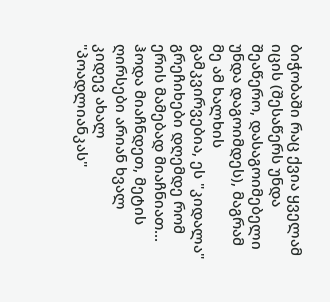ბიჭობაში რაც ქვია ყველამ იცის (შესაწერს უნდა შეაწერო, დასაგოიმებელი უნდა დაგოიმდეს), მაგრამ მე ამ ხალხის გამკვირვებია, ეს "კიდალა" გრეჩიხები დღემდე რომ ერის მამებად მიაჩნიათ... ჰოდა მიაჩნდეთ, მეტის ღირსები არიან ხვალ კიდევ ახალ "პოადლიანკას"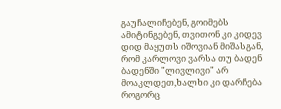გაუჩალიჩებენ, გოიმებს ამიტინგებენ, თვითონ კი კიდევ დიდ მაყუთს იშოვიან მიშასგან, რომ კარლოვი ვარსა თუ ბადენ ბადენში "ლივლივი" არ მოაკლდეთ,ხალხი კი დარჩება როგორც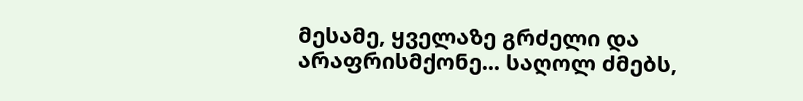მესამე, ყველაზე გრძელი და არაფრისმქონე... საღოლ ძმებს,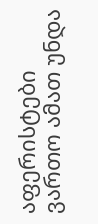აფერისტები ვართო ამათ უნდა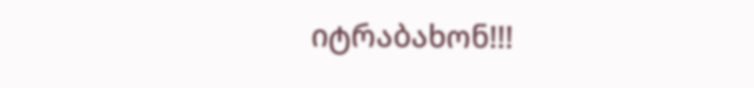იტრაბახონ!!!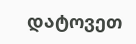დატოვეთ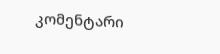კომენტარი